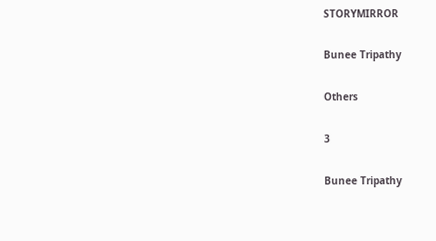STORYMIRROR

Bunee Tripathy

Others

3

Bunee Tripathy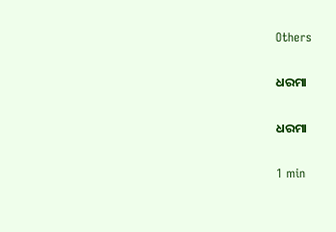Others

ଧରମା

ଧରମା

1 min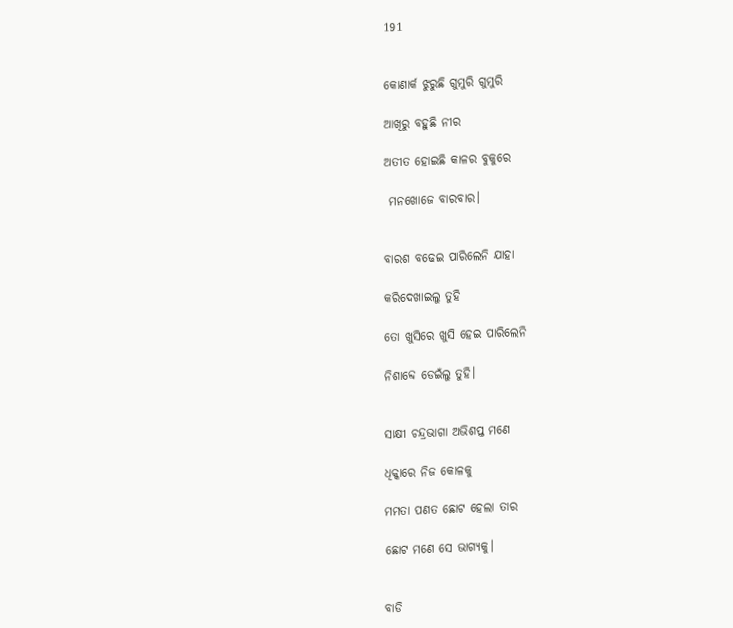191


କୋଣାର୍କ ଝୁରୁଛି ଗୁମୁରି ଗୁମୁରି

ଆଖିରୁ ବହୁଛି ନୀର

ଅତୀତ ହୋଇଛି କାଳର ବୁକୁରେ

 ମନଖୋଜେ ବାରବାର।


ବାରଶ ବଢେଇ ପାରିଲେନି ଯାହା

କରିଦେଖାଇଲୁ ତୁହି

ତୋ ଖୁସିରେ ଖୁସି ହେଇ ପାରିଲେନି

ନିଶାବ୍ଦେ ଡେଇଁଲୁ ତୁହି।


ସାକ୍ଷୀ ଚନ୍ଦ୍ରଭାଗା ଅଭିଶପ୍ତ ମଣେ

ଧିକ୍କାରେ ନିଜ କୋଳକୁ

ମମତା ପଣତ ଛୋଟ ହେଲା ତାର

ଛୋଟ ମଣେ ସେ ଭାଗ୍ଯକୁ।


ବାଡି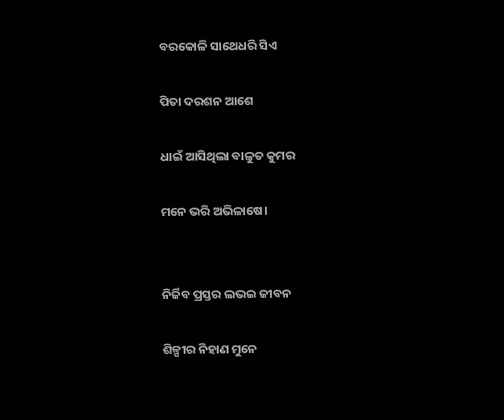ବରକୋଳି ସାଥେଧରି ସିଏ

ପିତା ଦରଶନ ଆଶେ

ଧାଇଁ ଆସିଥିଲା ବାଳୁତ କୁମର

ମନେ ଭରି ଅଭିଳାଷେ।


ନିର୍ଜିବ ପ୍ରସ୍ତର ଲଭଇ ଜୀବନ

ଶିଳ୍ପୀର ନିହାଣ ମୁନେ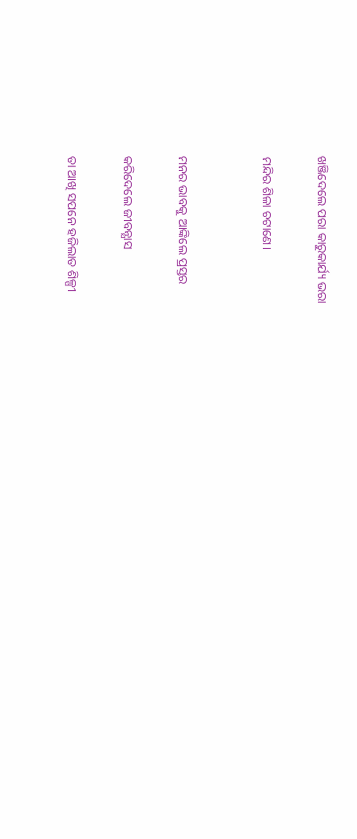ଖଞ୍ଜିଦେଲେ ପରା କାରୁକାର୍ଯ୍ୟ ଭରା

ମନ୍ଦିର ଶିଳା ଚଟାଣେ।


ମନର ଭାବକୁ ଆଙ୍କିଲେ ପ୍ରସ୍ତର

କରିଦେଲେ ଜୀବନ୍ଯାସ

ତା ଆଖି ସପନେ ହଜିଲାତ ଶିଳ୍ପୀ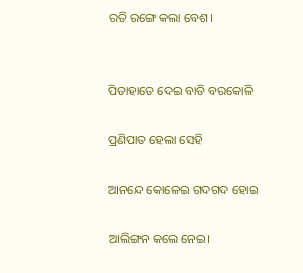ରତି ରଙ୍ଗେ କଲା ବେଶ।


ପିତାହାତେ ଦେଇ ବାଡି ବରକୋଳି

ପ୍ରଣିପାତ ହେଲା ସେହି

ଆନନ୍ଦେ କୋଳେଇ ଗଦଗଦ ହୋଇ

ଆଲିଙ୍ଗନ କଲେ ନେଇ।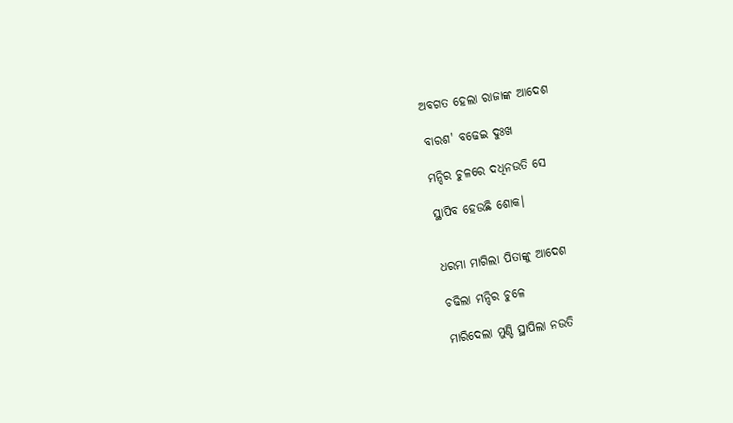ଅବଗତ ହେଲା ରାଜାଙ୍କ ଆଦେଶ

ବାରଶ' ବଢେଇ ଦୁଃଖ

ମନ୍ଦିର ଚୁଳରେ ଦଧିନଉତି ସେ

ସ୍ଥାପିବ ହେଉଛି ଶୋକ।


ଧରମା ମାଗିଲା ପିତାଙ୍କୁ ଆଦେଶ

ଚଢିଲା ମନ୍ଦିର ଚୁଳେ

ମାରିଦେଲା ମୁଣ୍ଡି ସ୍ଥାପିଲା ନଉତି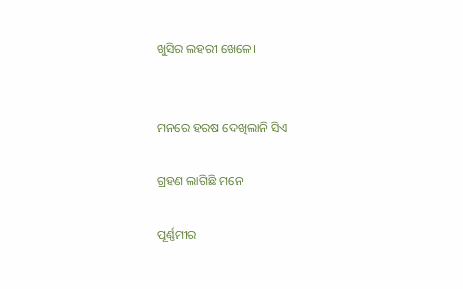ଖୁସିର ଲହରୀ ଖେଳେ।


ମନରେ ହରଷ ଦେଖିଲାନି ସିଏ

ଗ୍ରହଣ ଲାଗିଛି ମନେ

ପୂର୍ଣ୍ଣମୀର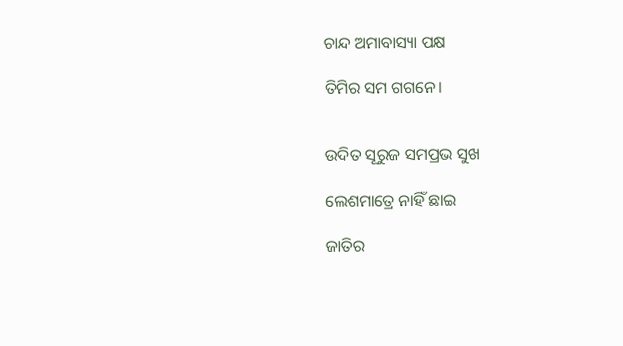ଚାନ୍ଦ ଅମାବାସ୍ୟା ପକ୍ଷ

ତିମିର ସମ ଗଗନେ।


ଉଦିତ ସୂରୁଜ ସମପ୍ରଭ ସୁଖ

ଲେଶମାତ୍ରେ ନାହିଁ ଛାଇ

ଜାତିର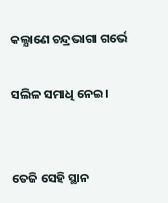କଲ୍ଯାଣେ ଚନ୍ଦ୍ରଭାଗା ଗର୍ଭେ

ସଲିଳ ସମାଧି ନେଇ।


ତେଜି ସେହି ସ୍ଥାନ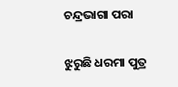ଚନ୍ଦ୍ରଭାଗା ପରା

ଝୁରୁଛି ଧରମା ପୁତ୍ର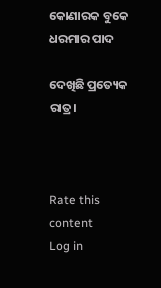କୋଣାରକ ବୁକେ ଧରମାର ପାଦ

ଦେଖିଛି ପ୍ରତ୍ୟେକ ରାତ୍ର।



Rate this content
Log in